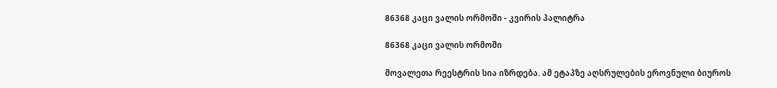86368 კაცი ვალის ორმოში - კვირის პალიტრა

86368 კაცი ვალის ორმოში

მოვალეთა რეესტრის სია იზრდება. ამ ეტაპზე აღსრულების ეროვნული ბიუროს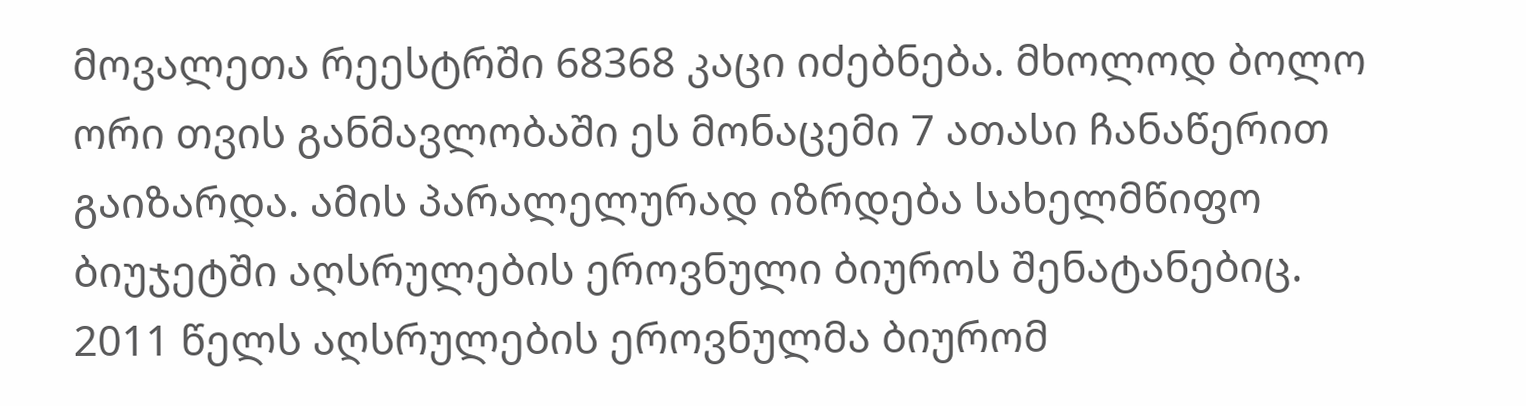მოვალეთა რეესტრში 68368 კაცი იძებნება. მხოლოდ ბოლო ორი თვის განმავლობაში ეს მონაცემი 7 ათასი ჩანაწერით გაიზარდა. ამის პარალელურად იზრდება სახელმწიფო ბიუჯეტში აღსრულების ეროვნული ბიუროს შენატანებიც. 2011 წელს აღსრულების ეროვნულმა ბიურომ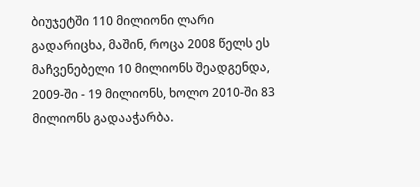ბიუჯეტში 110 მილიონი ლარი გადარიცხა, მაშინ, როცა 2008 წელს ეს მაჩვენებელი 10 მილიონს შეადგენდა, 2009-ში - 19 მილიონს, ხოლო 2010-ში 83 მილიონს გადააჭარბა.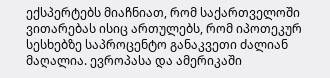ექსპერტებს მიაჩნიათ, რომ საქართველოში ვითარებას ისიც ართულებს, რომ იპოთეკურ სესხებზე საპროცენტო განაკვეთი ძალიან მაღალია. ევროპასა და ამერიკაში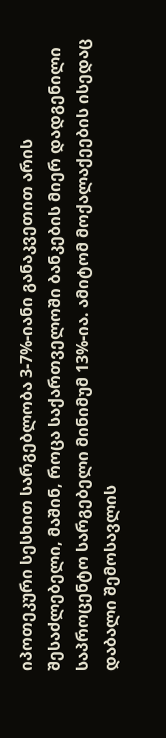იპოთეკური სესხით სარგებლობა 3-7%-იანი განაკვეთით არის შესაძლებელი, მაშინ, როცა საქართველოში ბანკების მიერ დადგენილი საპროცენტო სარგებელი მინიმუმ 13%-ია. ამიტომ მოქალაქეების ისედაც დაბალი შემოსავლის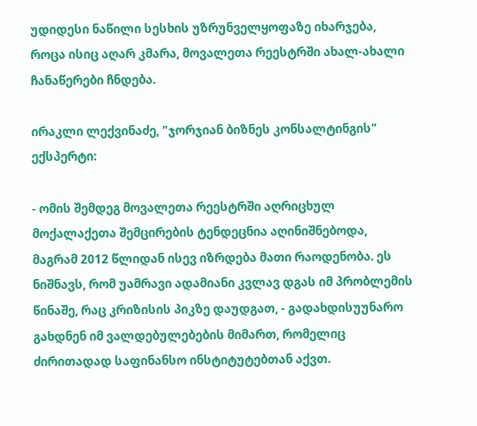უდიდესი ნაწილი სესხის უზრუნველყოფაზე იხარჯება, როცა ისიც აღარ კმარა, მოვალეთა რეესტრში ახალ-ახალი ჩანაწერები ჩნდება.

ირაკლი ლექვინაძე, "ჯორჯიან ბიზნეს კონსალტინგის" ექსპერტი:

- ომის შემდეგ მოვალეთა რეესტრში აღრიცხულ მოქალაქეთა შემცირების ტენდეცნია აღინიშნებოდა, მაგრამ 2012 წლიდან ისევ იზრდება მათი რაოდენობა. ეს ნიშნავს, რომ უამრავი ადამიანი კვლავ დგას იმ პრობლემის წინაშე, რაც კრიზისის პიკზე დაუდგათ, - გადახდისუუნარო გახდნენ იმ ვალდებულებების მიმართ, რომელიც ძირითადად საფინანსო ინსტიტუტებთან აქვთ.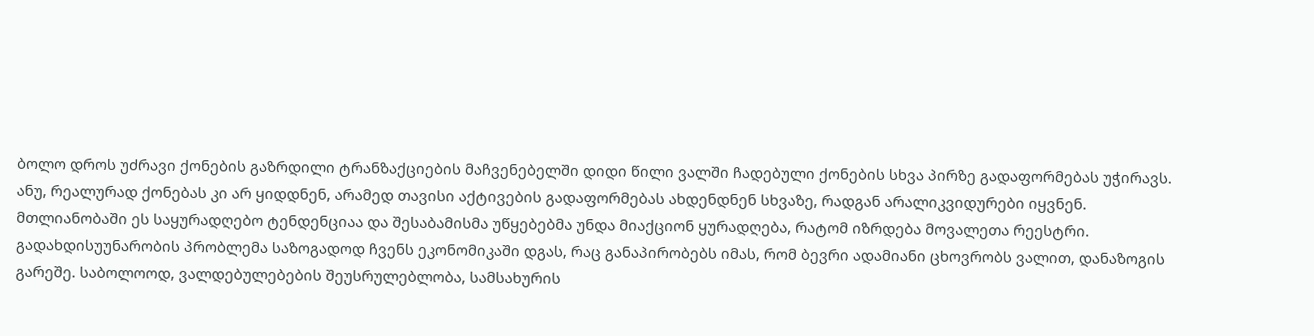ბოლო დროს უძრავი ქონების გაზრდილი ტრანზაქციების მაჩვენებელში დიდი წილი ვალში ჩადებული ქონების სხვა პირზე გადაფორმებას უჭირავს. ანუ, რეალურად ქონებას კი არ ყიდდნენ, არამედ თავისი აქტივების გადაფორმებას ახდენდნენ სხვაზე, რადგან არალიკვიდურები იყვნენ. მთლიანობაში ეს საყურადღებო ტენდენციაა და შესაბამისმა უწყებებმა უნდა მიაქციონ ყურადღება, რატომ იზრდება მოვალეთა რეესტრი. გადახდისუუნარობის პრობლემა საზოგადოდ ჩვენს ეკონომიკაში დგას, რაც განაპირობებს იმას, რომ ბევრი ადამიანი ცხოვრობს ვალით, დანაზოგის გარეშე. საბოლოოდ, ვალდებულებების შეუსრულებლობა, სამსახურის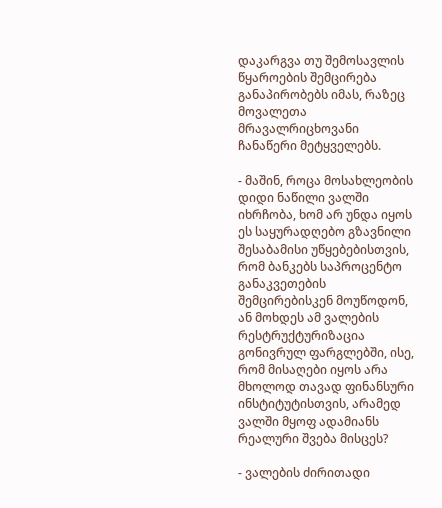დაკარგვა თუ შემოსავლის წყაროების შემცირება განაპირობებს იმას, რაზეც მოვალეთა მრავალრიცხოვანი ჩანაწერი მეტყველებს.

- მაშინ, როცა მოსახლეობის დიდი ნაწილი ვალში იხრჩობა, ხომ არ უნდა იყოს ეს საყურადღებო გზავნილი შესაბამისი უწყებებისთვის, რომ ბანკებს საპროცენტო განაკვეთების შემცირებისკენ მოუწოდონ, ან მოხდეს ამ ვალების რესტრუქტურიზაცია გონივრულ ფარგლებში, ისე, რომ მისაღები იყოს არა მხოლოდ თავად ფინანსური ინსტიტუტისთვის, არამედ ვალში მყოფ ადამიანს რეალური შვება მისცეს?

- ვალების ძირითადი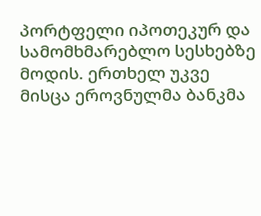პორტფელი იპოთეკურ და სამომხმარებლო სესხებზე მოდის. ერთხელ უკვე მისცა ეროვნულმა ბანკმა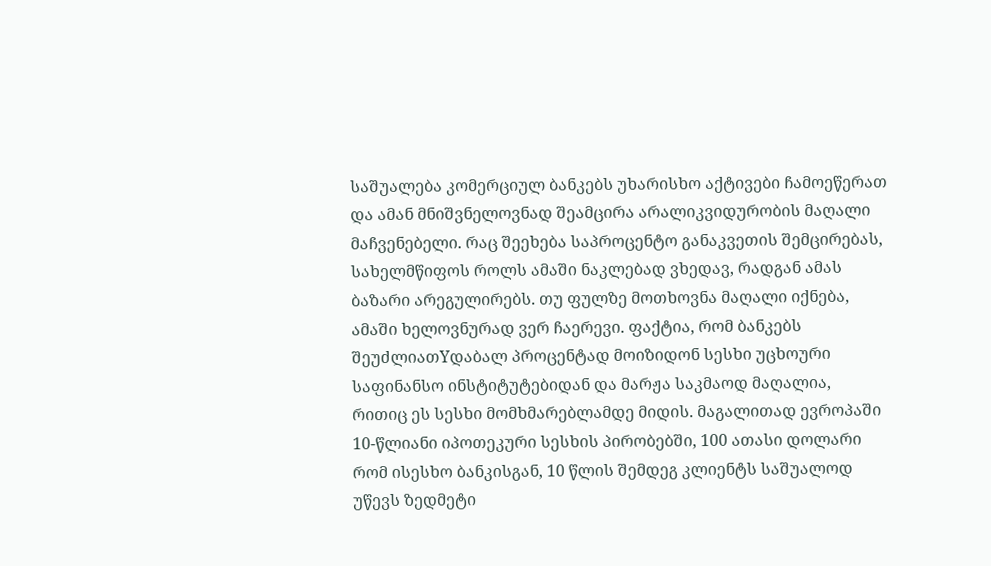საშუალება კომერციულ ბანკებს უხარისხო აქტივები ჩამოეწერათ და ამან მნიშვნელოვნად შეამცირა არალიკვიდურობის მაღალი მაჩვენებელი. რაც შეეხება საპროცენტო განაკვეთის შემცირებას, სახელმწიფოს როლს ამაში ნაკლებად ვხედავ, რადგან ამას ბაზარი არეგულირებს. თუ ფულზე მოთხოვნა მაღალი იქნება, ამაში ხელოვნურად ვერ ჩაერევი. ფაქტია, რომ ბანკებს შეუძლიათYდაბალ პროცენტად მოიზიდონ სესხი უცხოური საფინანსო ინსტიტუტებიდან და მარჟა საკმაოდ მაღალია, რითიც ეს სესხი მომხმარებლამდე მიდის. მაგალითად ევროპაში 10-წლიანი იპოთეკური სესხის პირობებში, 100 ათასი დოლარი რომ ისესხო ბანკისგან, 10 წლის შემდეგ კლიენტს საშუალოდ უწევს ზედმეტი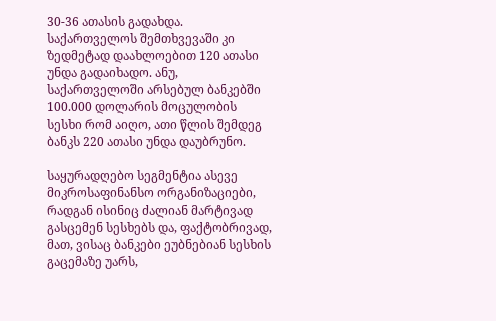30-36 ათასის გადახდა. საქართველოს შემთხვევაში კი ზედმეტად დაახლოებით 120 ათასი უნდა გადაიხადო. ანუ, საქართველოში არსებულ ბანკებში 100.000 დოლარის მოცულობის სესხი რომ აიღო, ათი წლის შემდეგ ბანკს 220 ათასი უნდა დაუბრუნო.

საყურადღებო სეგმენტია ასევე მიკროსაფინანსო ორგანიზაციები, რადგან ისინიც ძალიან მარტივად გასცემენ სესხებს და, ფაქტობრივად, მათ, ვისაც ბანკები ეუბნებიან სესხის გაცემაზე უარს,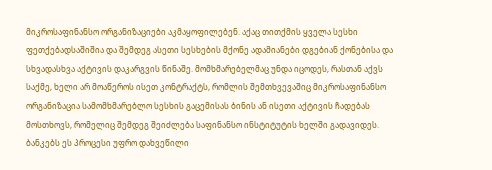მიკროსაფინანსო ორგანიზაციები აკმაყოფილებენ. აქაც თითქმის ყველა სესხი ფეთქებადსაშიშია და შემდეგ ასეთი სესხების მქონე ადამიანები დგებიან ქონებისა და სხვადასხვა აქტივის დაკარგვის წინაშე. მომხმარებელმაც უნდა იცოდეს, რასთან აქვს საქმე, ხელი არ მოაწეროს ისეთ კონტრაქტს, რომლის შემთხვევაშიც მიკროსაფინანსო ორგანიზაცია სამომხმარებლო სესხის გაცემისას ბინის ან ისეთი აქტივის ჩადებას მოსთხოვს, რომელიც შემდეგ შეიძლება საფინანსო ინსტიტუტის ხელში გადავიდეს. ბანკებს ეს პროცესი უფრო დახვეწილი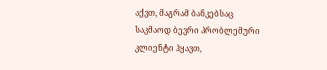აქვთ, მაგრამ ბანკებსაც საკმაოდ ბევრი პრობლემური კლიენტი ჰყავთ,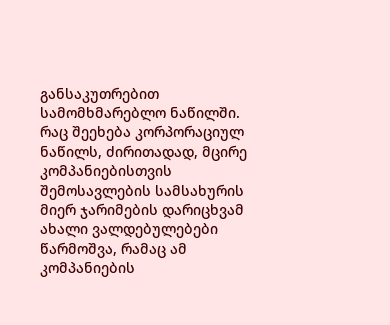განსაკუთრებით სამომხმარებლო ნაწილში. რაც შეეხება კორპორაციულ ნაწილს, ძირითადად, მცირე კომპანიებისთვის შემოსავლების სამსახურის მიერ ჯარიმების დარიცხვამ ახალი ვალდებულებები წარმოშვა, რამაც ამ კომპანიების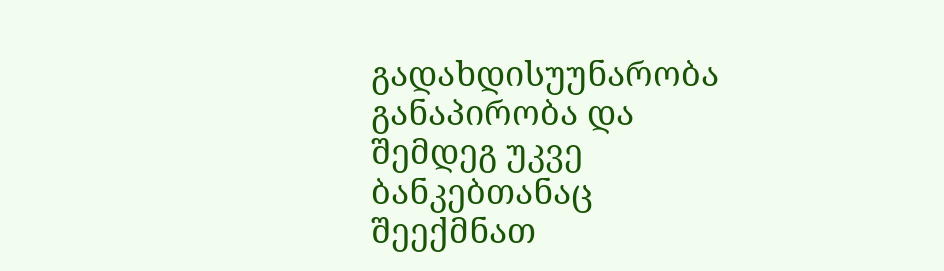გადახდისუუნარობა განაპირობა და შემდეგ უკვე ბანკებთანაც შეექმნათ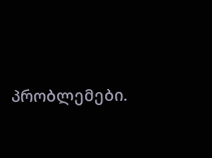პრობლემები.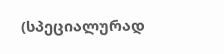(სპეციალურად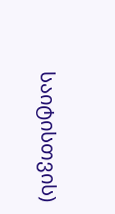საიტისთვის)